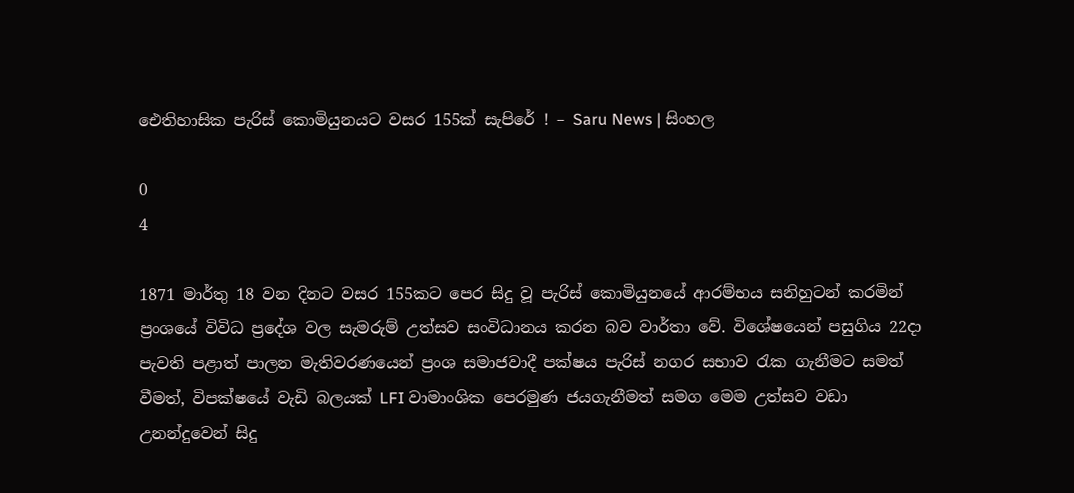ඓතිහාසික පැරිස් කොමියුනයට වසර 155ක් සැපිරේ ! – Saru News | සිංහල

0
4

1871 මාර්තු 18 වන දිනට වසර 155කට පෙර සිදු වූ පැරිස් කොමියුනයේ ආරම්භය සනිහුටන් කරමින් ප්‍රංශයේ විවිධ ප්‍රදේශ වල සැමරුම් උත්සව සංවිධානය කරන බව වාර්තා වේ. විශේෂයෙන් පසුගිය 22දා පැවති පළාත් පාලන මැතිවරණයෙන් ප්‍රංශ සමාජවාදී පක්ෂය පැරිස් නගර සභාව රැක ගැනීමට සමත් වීමත්, විපක්ෂයේ වැඩි බලයක් LFI වාමාංශික පෙරමුණ ජයගැනීමත් සමග මෙම උත්සව වඩා උනන්දුවෙන් සිදු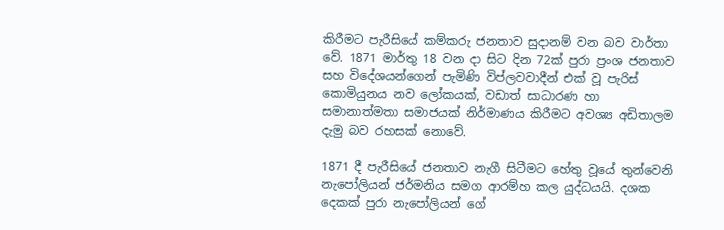කිරීමට පැරීසියේ කම්කරු ජනතාව සුදානම් වන බව වාර්තා වේ. 1871 මාර්තු 18 වන දා සිට දින 72ක් පුරා ප්‍රංශ ජනතාව සහ විදේශයන්ගෙන් පැමිණි විප්ලවවාදීන් එක් වූ පැරිස් කොමියුනය නව ලෝකයක්, වඩාත් සාධාරණ හා සමානාත්මතා සමාජයක් නිර්මාණය කිරීමට අවශ්‍ය අඩිතාලම දැමු බව රහසක් නොවේ.

1871 දී පැරීසියේ ජනතාව නැගී සිටීමට හේතු වූයේ තුන්වෙනි නැපෝලියන් ජර්මනිය සමග ආරම්හ කල යුද්ධයයි. දශක දෙකක් පුරා නැපෝලියන් ගේ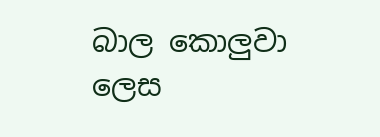බාල කොලුවා ලෙස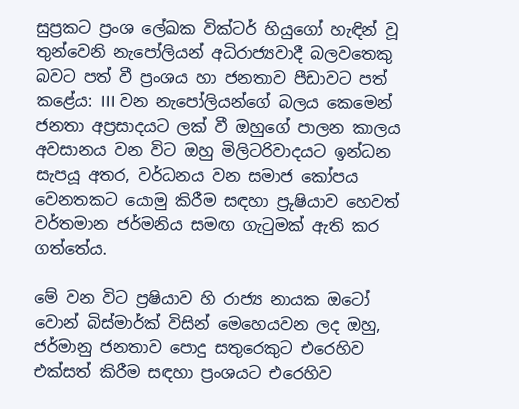සුප්‍රකට ප්‍රංශ ලේඛක වික්ටර් හියුගෝ හැඳින් වූ තුන්වෙනි නැපෝලියන් අධිරාජ්‍යවාදී බලවතෙකු බවට පත් වී ප්‍රංශය හා ජනතාව පීඩාවට පත් කළේය: III වන නැපෝලියන්ගේ බලය කෙමෙන් ජනතා අප්‍රසාදයට ලක් වී ඔහුගේ පාලන කාලය අවසානය වන විට ඔහු මිලිටරිවාදයට ඉන්ධන සැපයූ අතර, වර්ධනය වන සමාජ කෝපය වෙනතකට යොමු කිරීම සඳහා ප්‍රුෂියාව හෙවත් වර්තමාන ජර්මනිය සමඟ ගැටුමක් ඇති කර ගත්තේය.

මේ වන විට ප්‍රෂියාව හි රාජ්‍ය නායක ඔටෝ වොන් බිස්මාර්ක් විසින් මෙහෙයවන ලද ඔහු, ජර්මානු ජනතාව පොදු සතුරෙකුට එරෙහිව එක්සත් කිරීම සඳහා ප්‍රංශයට එරෙහිව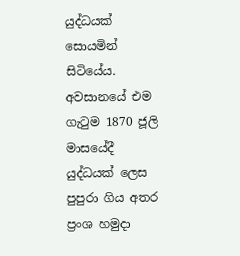යුද්ධයක් සොයමින් සිටියේය. අවසානයේ එම ගැටුම 1870 ජූලි මාසයේදී යුද්ධයක් ලෙස පුපුරා ගිය අතර ප්‍රංශ හමුදා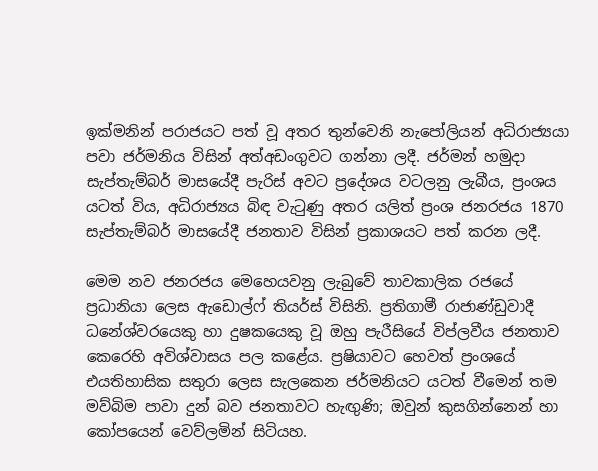ඉක්මනින් පරාජයට පත් වූ අතර තුන්වෙනි නැපෝලියන් අධිරාජ්‍යයා පවා ජර්මනිය විසින් අත්අඩංගුවට ගන්නා ලදී. ජර්මන් හමුදා සැප්තැම්බර් මාසයේදී පැරිස් අවට ප්‍රදේශය වටලනු ලැබීය, ප්‍රංශය යටත් විය, අධිරාජ්‍යය බිඳ වැටුණු අතර යලිත් ප්‍රංශ ජනරජය 1870 සැප්තැම්බර් මාසයේදී ජනතාව විසින් ප්‍රකාශයට පත් කරන ලදී.

මෙම නව ජනරජය මෙහෙයවනු ලැබුවේ තාවකාලික රජයේ ප්‍රධානියා ලෙස ඇඩොල්ෆ් තියර්ස් විසිනි. ප්‍රතිගාමී රාජාණ්ඩුවාදී  ධනේශ්වරයෙකු හා දුෂකයෙකු වූ ඔහු පැරීසියේ විප්ලවීය ජනතාව කෙරෙහි අවිශ්වාසය පල කළේය. ප්‍රෂියාවට හෙවත් ප්‍රංශයේ එයතිහාසික සතුරා ලෙස සැලකෙන ජර්මනියට යටත් වීමෙන් තම මව්බිම පාවා දුන් බව ජනතාවට හැඟුණි; ඔවුන් කුසගින්නෙන් හා කෝපයෙන් වෙව්ලමින් සිටියහ.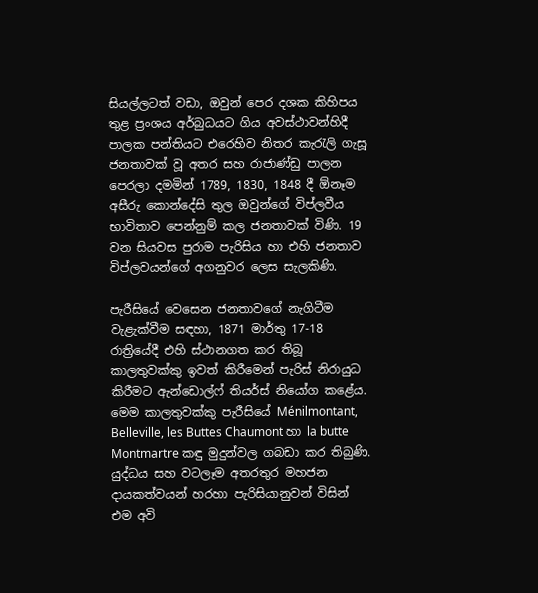සියල්ලටත් වඩා, ඔවුන් පෙර දශක කිහිපය තුළ ප්‍රංශය අර්බුධයට ගිය අවස්ථාවන්හිදී පාලක පන්තියට එරෙහිව නිතර කැරැලි ගැසූ ජනතාවක් වූ අතර සහ රාජාණ්ඩු පාලන පෙරලා දමමින් 1789, 1830, 1848 දී ඕනෑම අසීරු කොන්දේසි තුල ඔවුන්ගේ විප්ලවීය භාවිතාව පෙන්නුම් කල ජනතාවක් විණි. 19 වන සියවස පුරාම පැරිසිය හා එහි ජනතාව විප්ලවයන්ගේ අගනුවර ලෙස සැලකිණි.

පැරීසියේ වෙසෙන ජනතාවගේ නැගිටීම වැළැක්වීම සඳහා, 1871 මාර්තු 17-18 රාත්‍රියේදී එහි ස්ථානගත කර තිබූ කාලතුවක්කු ඉවත් කිරීමෙන් පැරිස් නිරායුධ කිරීමට ඇන්ඩොල්ෆ් තියර්ස් නියෝග කළේය. මෙම කාලතුවක්කු පැරීසියේ Ménilmontant, Belleville, les Buttes Chaumont හා la butte Montmartre කඳු මුදුන්වල ගබඩා කර තිබුණි. යුද්ධය සහ වටලෑම අතරතුර මහජන දායකත්වයන් හරහා පැරිසියානුවන් විසින් එම අවි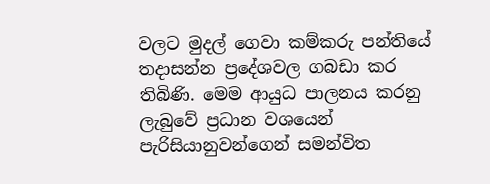වලට මුදල් ගෙවා කම්කරු පන්තියේ තදාසන්න ප්‍රදේශවල ගබඩා කර තිබිණි. මෙම ආයුධ පාලනය කරනු ලැබුවේ ප්‍රධාන වශයෙන් පැරිසියානුවන්ගෙන් සමන්විත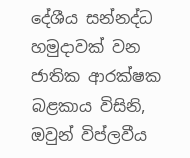දේශීය සන්නද්ධ හමුදාවක් වන ජාතික ආරක්ෂක බළකාය විසිනි, ඔවුන් විප්ලවීය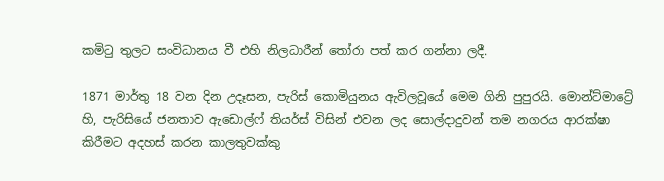කමිටු තුලට සංවිධානය වී එහි නිලධාරීන් තෝරා පත් කර ගන්නා ලදී.

1871 මාර්තු 18 වන දින උදෑසන, පැරිස් කොමියුනය ඇවිලවූයේ මෙම ගිනි පුපුරයි. මොන්ට්මාට්‍රේ හි, පැරිසියේ ජනතාව ඇඩොල්ෆ් තියර්ස් විසින් එවන ලද සොල්දාදුවන් තම නගරය ආරක්ෂා කිරීමට අදහස් කරන කාලතුවක්කු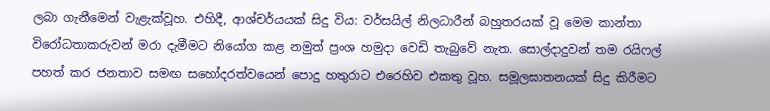ලබා ගැනීමෙන් වැළැක්වූහ. එහිදී, ආශ්චර්යයක් සිදු විය: වර්සයිල් නිලධාරීන් බහුතරයක් වූ මෙම කාන්තා විරෝධතාකරුවන් මරා දැමීමට නියෝග කළ නමුත් ප්‍රංශ හමුදා වෙඩි තැබුවේ නැත. සොල්දාදුවන් තම රයිෆල් පහත් කර ජනතාව සමඟ සහෝදරත්වයෙන් පොදු හතුරාට එරෙහිව එකතු වූහ. සමූලඝාතනයක් සිදු කිරීමට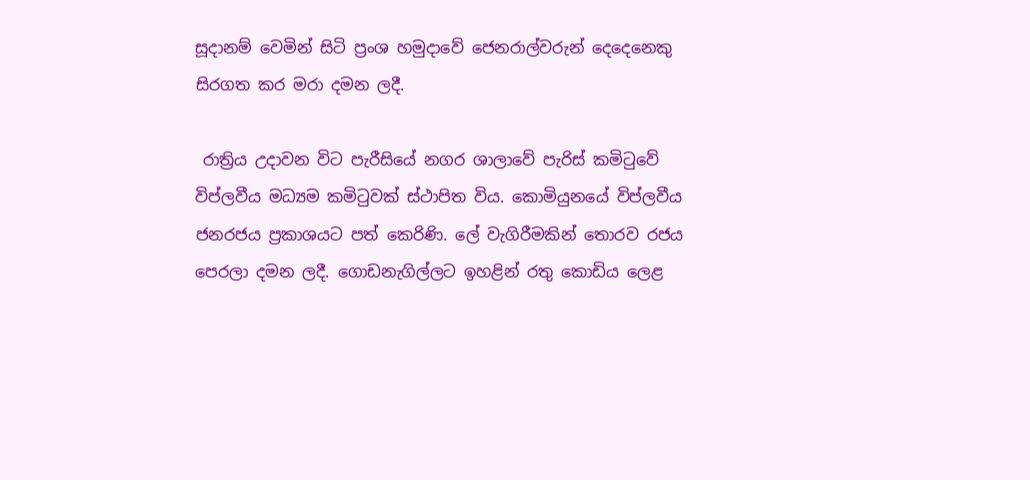සූදානම් වෙමින් සිටි ප්‍රංශ හමුදාවේ ජෙනරාල්වරුන් දෙදෙනෙකු සිරගත කර මරා දමන ලදී.

 රාත්‍රිය උදාවන විට පැරීසියේ නගර ශාලාවේ පැරිස් කමිටුවේ විප්ලවීය මධ්‍යම කමිටුවක් ස්ථාපිත විය. කොමියුනයේ විප්ලවීය ජනරජය ප්‍රකාශයට පත් කෙරිණි. ලේ වැගිරීමකින් තොරව රජය පෙරලා දමන ලදී. ගොඩනැගිල්ලට ඉහළින් රතු කොඩිය ලෙළ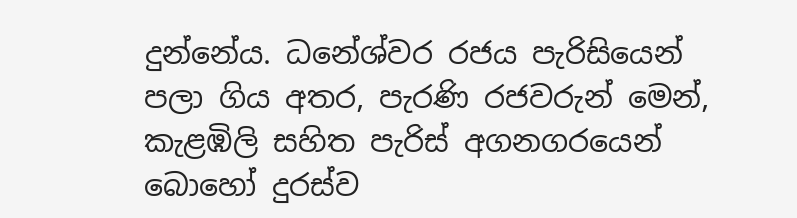දුන්නේය. ධනේශ්වර රජය පැරිසියෙන් පලා ගිය අතර, පැරණි රජවරුන් මෙන්, කැළඹිලි සහිත පැරිස් අගනගරයෙන් බොහෝ දුරස්ව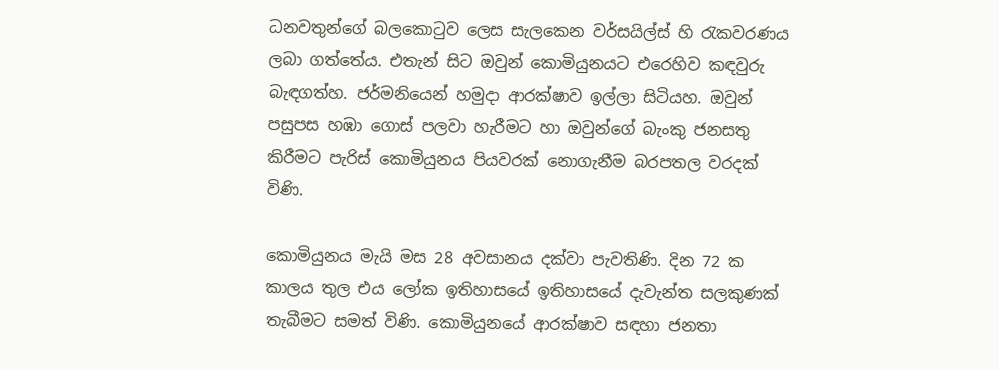ධනවතුන්ගේ බලකොටුව ලෙස සැලකෙන වර්සයිල්ස් හි රැකවරණය ලබා ගත්තේය. එතැන් සිට ඔවුන් කොමියුනයට එරෙහිව කඳවුරු බැඳගත්හ. ජර්මනියෙන් හමුදා ආරක්ෂාව ඉල්ලා සිටියහ. ඔවුන් පසුපස හඹා ගොස් පලවා හැරීමට හා ඔවුන්ගේ බැංකු ජනසතු කිරීමට පැරිස් කොමියුනය පියවරක් නොගැනීම බරපතල වරදක් විණි.

කොමියුනය මැයි මස 28 අවසානය දක්වා පැවතිණි. දින 72 ක කාලය තුල එය ලෝක ඉතිහාසයේ ඉතිහාසයේ දැවැන්ත සලකුණක් තැබීමට සමත් විණි. කොමියුනයේ ආරක්ෂාව සඳහා ජනතා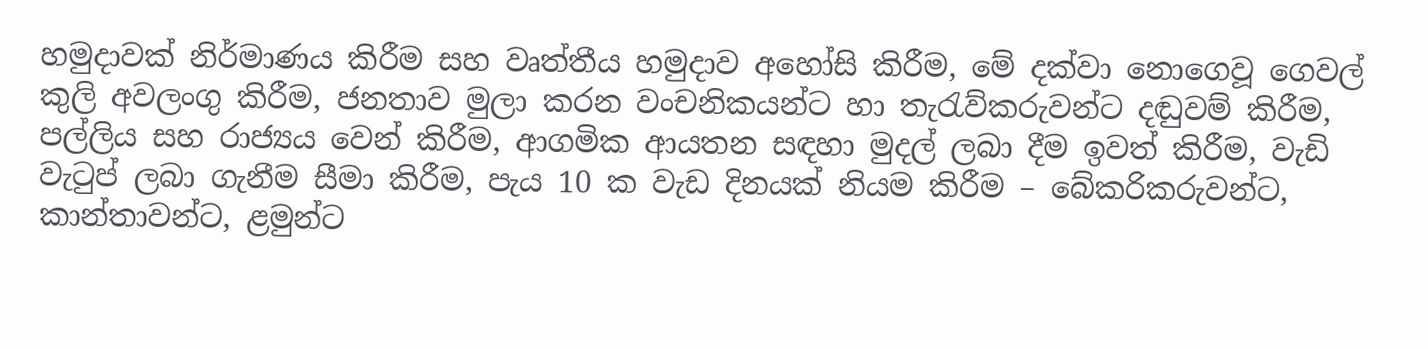හමුදාවක් නිර්මාණය කිරීම සහ වෘත්තීය හමුදාව අහෝසි කිරීම, මේ දක්වා නොගෙවූ ගෙවල් කුලි අවලංගු කිරීම, ජනතාව මුලා කරන වංචනිකයන්ට හා තැරැව්කරුවන්ට දඬුවම් කිරීම, පල්ලිය සහ රාජ්‍යය වෙන් කිරීම, ආගමික ආයතන සඳහා මුදල් ලබා දීම ඉවත් කිරීම, වැඩි වැටුප් ලබා ගැනීම සීමා කිරීම, පැය 10 ක වැඩ දිනයක් නියම කිරීම – බේකරිකරුවන්ට, කාන්තාවන්ට, ළමුන්ට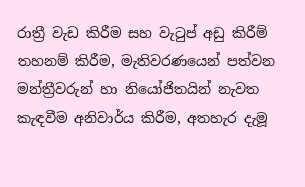රාත්‍රී වැඩ කිරීම සහ වැටුප් අඩු කිරීම් තහනම් කිරීම, මැතිවරණයෙන් පත්වන මන්ත්‍රීවරුන් හා නියෝජිතයින් නැවත කැඳවීම අනිවාර්ය කිරීම, අතහැර දැමූ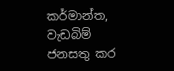කර්මාන්ත, වැඩබිම් ජනසතු කර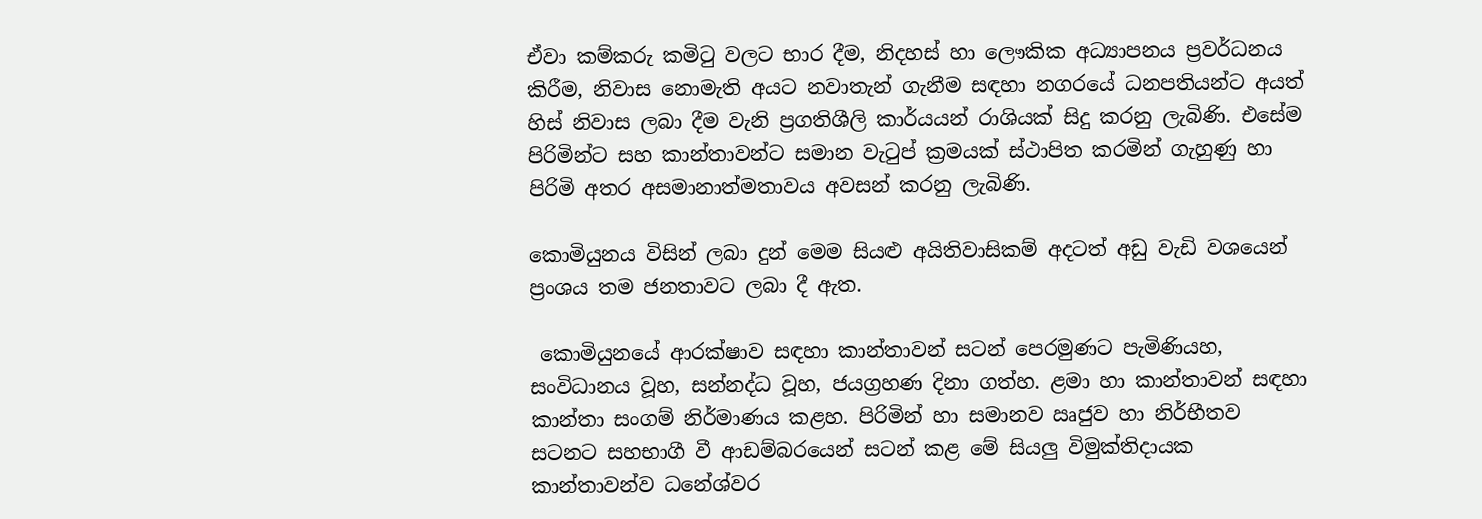ඒවා කම්කරු කමිටු වලට භාර දීම, නිදහස් හා ලෞකික අධ්‍යාපනය ප්‍රවර්ධනය කිරීම, නිවාස නොමැති අයට නවාතැන් ගැනීම සඳහා නගරයේ ධනපතියන්ට අයත් හිස් නිවාස ලබා දීම වැනි ප්‍රගතිශීලි කාර්යයන් රාශියක් සිදු කරනු ලැබිණි. එසේම පිරිමින්ට සහ කාන්තාවන්ට සමාන වැටුප් ක්‍රමයක් ස්ථාපිත කරමින් ගැහුණු හා පිරිමි අතර අසමානාත්මතාවය අවසන් කරනු ලැබිණි.

කොමියුනය විසින් ලබා දුන් මෙම සියළු අයිතිවාසිකම් අදටත් අඩු වැඩි වශයෙන් ප්‍රංශය තම ජනතාවට ලබා දී ඇත.

 කොමියුනයේ ආරක්ෂාව සඳහා කාන්තාවන් සටන් පෙරමුණට පැමිණියහ, සංවිධානය වූහ, සන්නද්ධ වූහ, ජයග්‍රහණ දිනා ගත්හ. ළමා හා කාන්තාවන් සඳහා කාන්තා සංගම් නිර්මාණය කළහ. පිරිමින් හා සමානව ඍජුව හා නිර්භීතව සටනට සහභාගී වී ආඩම්බරයෙන් සටන් කළ මේ සියලු විමුක්තිදායක කාන්තාවන්ව ධනේශ්වර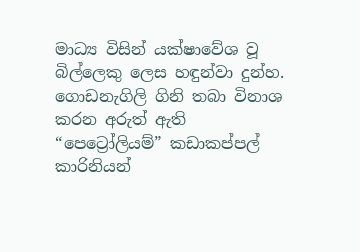මාධ්‍ය විසින් යක්ෂාවේශ වූ බිල්ලෙකු ලෙස හඳුන්වා දුන්හ. ගොඩනැගිලි ගිනි තබා විනාශ කරන අරුත් ඇති “පෙට්‍රෝලියම්” කඩාකප්පල් කාරිනියන්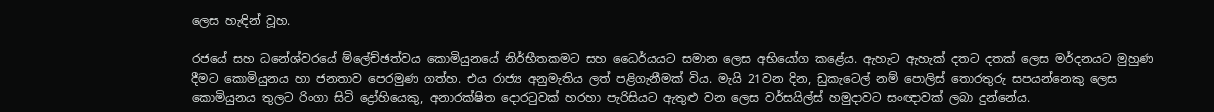ලෙස හැඳින් වූහ.

රජයේ සහ ධනේශ්වරයේ ම්ලේච්ඡත්වය කොමියුනයේ නිර්භීතකමට සහ ධෛර්යයට සමාන ලෙස අභියෝග කළේය. ඇහැට ඇහැක් දතට දතක් ලෙස මර්දනයට මුහුණ දීමට කොමියුනය හා ජනතාව පෙරමුණ ගත්හ. එය රාජ්‍ය අනුමැතිය ලත් පළිගැනීමක් විය. මැයි 21වන දින, ඩුකැටෙල් නම් පොලිස් තොරතුරු සපයන්නෙකු ලෙස කොමියුනය තුලට රිංගා සිටි ද්‍රෝහියෙකු, අනාරක්ෂිත දොරටුවක් හරහා පැරිසියට ඇතුළු වන ලෙස වර්සයිල්ස් හමුදාවට සංඥාවක් ලබා දුන්නේය.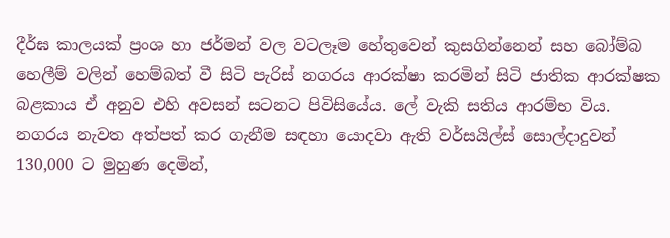දීර්ඝ කාලයක් ප්‍රංශ හා ජර්මන් වල වටලෑම හේතුවෙන් කුසගින්නෙන් සහ බෝම්බ හෙලීම් වලින් හෙම්බත් වී සිටි පැරිස් නගරය ආරක්ෂා කරමින් සිටි ජාතික ආරක්ෂක බළකාය ඒ අනුව එහි අවසන් සටනට පිවිසියේය. ලේ වැකි සතිය ආරම්භ විය. නගරය නැවත අත්පත් කර ගැනීම සඳහා යොදවා ඇති වර්සයිල්ස් සොල්දාදුවන් 130,000 ට මුහුණ දෙමින්,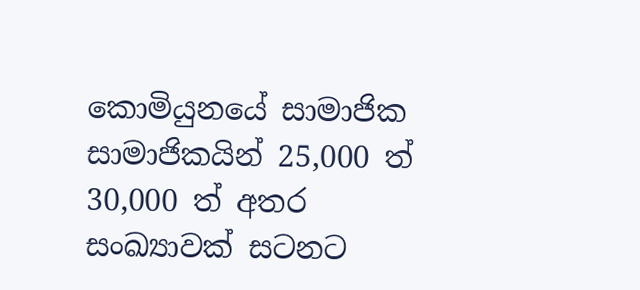කොමියුනයේ සාමාජික සාමාජිකයින් 25,000 ත් 30,000 ත් අතර සංඛ්‍යාවක් සටනට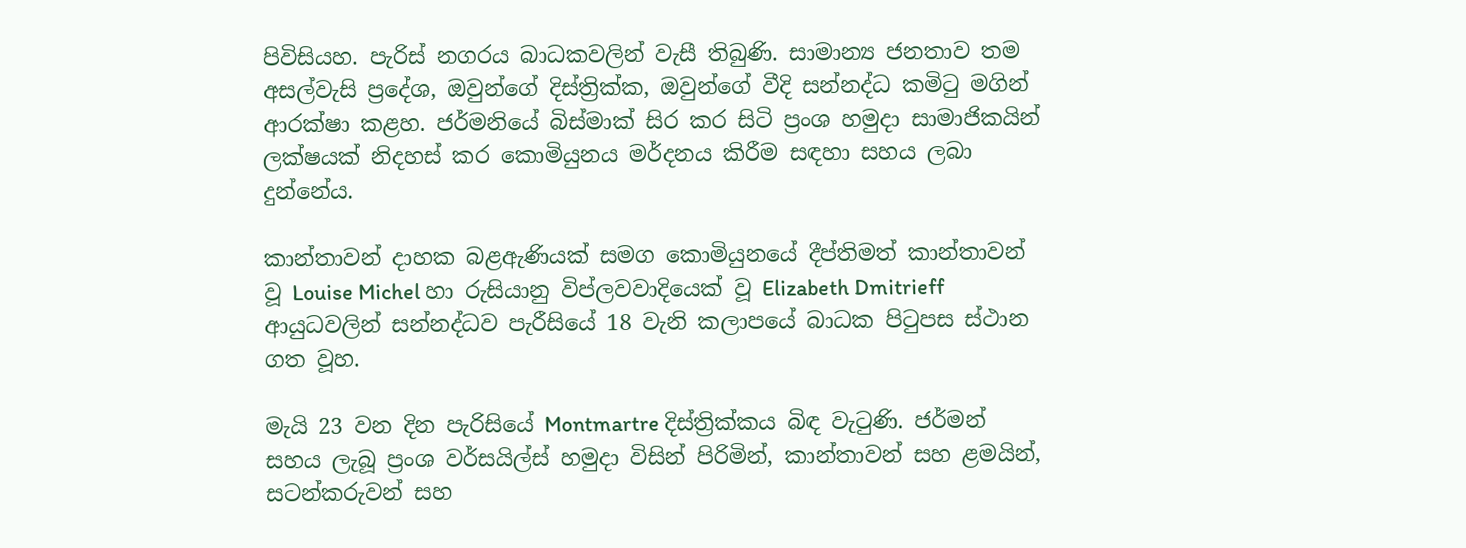පිවිසියහ. පැරිස් නගරය බාධකවලින් වැසී තිබුණි. සාමාන්‍ය ජනතාව තම අසල්වැසි ප්‍රදේශ, ඔවුන්ගේ දිස්ත්‍රික්ක, ඔවුන්ගේ වීදි සන්නද්ධ කමිටු මගින් ආරක්ෂා කළහ. ජර්මනියේ බිස්මාක් සිර කර සිටි ප්‍රංශ හමුදා සාමාජිකයින් ලක්ෂයක් නිදහස් කර කොමියුනය මර්දනය කිරීම සඳහා සහය ලබා දුන්නේය.

කාන්තාවන් දාහක බළඇණියක් සමග කොමියුනයේ දීප්තිමත් කාන්තාවන් වූ Louise Michel හා රුසියානු විප්ලවවාදියෙක් වූ Elizabeth Dmitrieff  ආයුධවලින් සන්නද්ධව පැරීසියේ 18 වැනි කලාපයේ බාධක පිටුපස ස්ථාන ගත වූහ.

මැයි 23 වන දින පැරිසියේ Montmartre දිස්ත්‍රික්කය බිඳ වැටුණි. ජර්මන් සහය ලැබූ ප්‍රංශ වර්සයිල්ස් හමුදා විසින් පිරිමින්, කාන්තාවන් සහ ළමයින්, සටන්කරුවන් සහ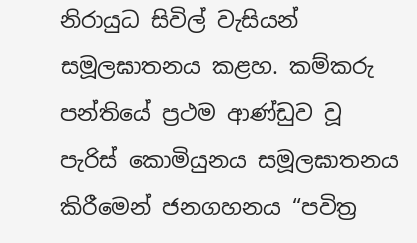නිරායුධ සිවිල් වැසියන් සමූලඝාතනය කළහ. කම්කරු පන්තියේ ප්‍රථම ආණ්ඩුව වූ පැරිස් කොමියුනය සමූලඝාතනය කිරීමෙන් ජනගහනය “පවිත්‍ර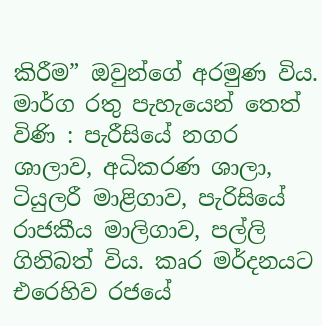කිරීම” ඔවුන්ගේ අරමුණ විය. මාර්ග රතු පැහැයෙන් තෙත් විණි : පැරීසියේ නගර ශාලාව, අධිකරණ ශාලා, ටියුලරී මාළිගාව, පැරිසියේ රාජකීය මාලිගාව, පල්ලි ගිනිබත් විය. කෘර මර්දනයට එරෙහිව රජයේ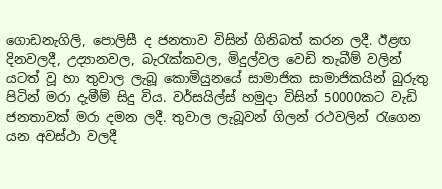ගොඩනැගිලි, පොලිසී ද ජනතාව විසින් ගිනිබත් කරන ලදී. ඊළඟ දිනවලදී, උද්‍යානවල, බැරැක්කවල, මිදුල්වල වෙඩි තැබීම් වලින් යටත් වූ හා තුවාල ලැබූ කොමියුනයේ සාමාජික සාමාජිකයින් බුරුතු පිටින් මරා දැමීම් සිදු විය. වර්සයිල්ස් හමුදා විසින් 50000කට වැඩි ජනතාවක් මරා දමන ලදී. තුවාල ලැබූවන් ගිලන් රථවලින් රැගෙන යන අවස්ථා වලදී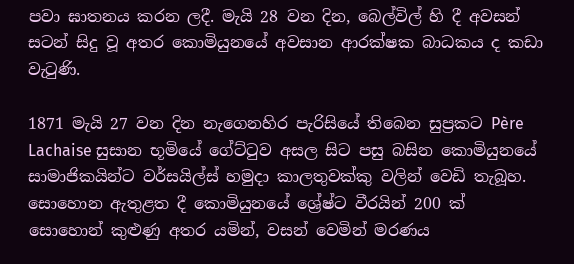පවා ඝාතනය කරන ලදී. මැයි 28 වන දින, බෙල්විල් හි දී අවසන් සටන් සිදු වූ අතර කොමියුනයේ අවසාන ආරක්ෂක බාධකය ද කඩා වැටුණි.

1871 මැයි 27 වන දින නැගෙනහිර පැරිසියේ තිබෙන සුප්‍රකට Père Lachaise සුසාන භූමියේ ගේට්ටුව අසල සිට පසු බසින කොමියුනයේ සාමාජිකයින්ට වර්සයිල්ස් හමුදා කාලතුවක්කු වලින් වෙඩි තැබූහ. සොහොන ඇතුළත දී කොමියුනයේ ශ්‍රේෂ්ට වීරයින් 200 ක් සොහොන් කුළුණු අතර යමින්, වසන් වෙමින් මරණය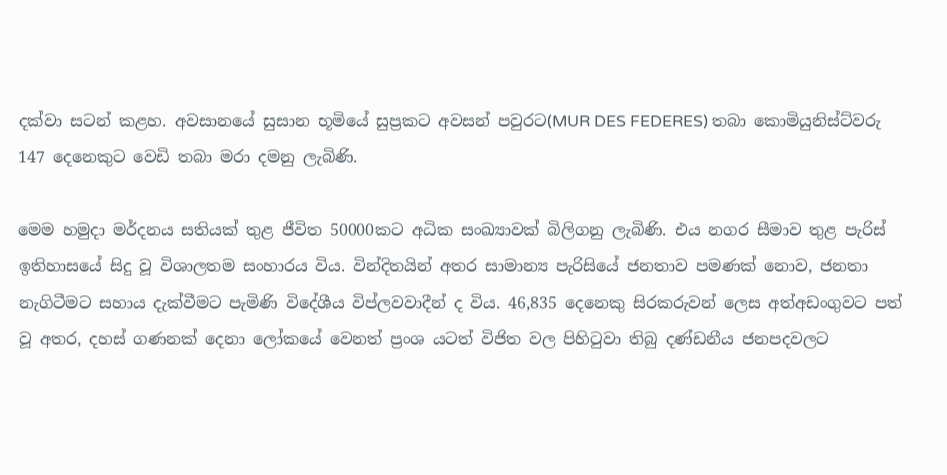දක්වා සටන් කළහ. අවසානයේ සුසාන භූමියේ සුප්‍රකට අවසන් පවුරට(MUR DES FEDERES) තබා කොමියුනිස්ට්වරු 147 දෙනෙකුට වෙඩි තබා මරා දමනු ලැබිණි.

මෙම හමුදා මර්දනය සතියක් තුළ ජීවිත 50000කට අධික සංඛ්‍යාවක් බිලිගනු ලැබිණි. එය නගර සීමාව තුළ පැරිස් ඉතිහාසයේ සිදු වූ විශාලතම සංහාරය විය. වින්දිතයින් අතර සාමාන්‍ය පැරිසියේ ජනතාව පමණක් නොව, ජනතා නැගිටීමට සහාය දැක්වීමට පැමිණි විදේශීය විප්ලවවාදීන් ද විය. 46,835 දෙනෙකු සිරකරුවන් ලෙස අත්අඩංගුවට පත් වූ අතර, දහස් ගණනක් දෙනා ලෝකයේ වෙනත් ප්‍රංශ යටත් විජිත වල පිහිටුවා තිබු දණ්ඩනීය ජනපදවලට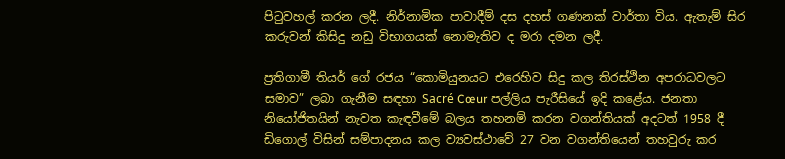පිටුවහල් කරන ලදී. නිර්නාමික පාවාදීම් දස දහස් ගණනක් වාර්තා විය. ඇතැම් සිර කරුවන් කිසිදු නඩු විභාගයක් නොමැතිව ද මරා දමන ලදී.

ප්‍රතිගාමී තියර් ගේ රජය “කොමියුනයට එරෙහිව සිදු කල තිරස්ථින අපරාධවලට සමාව” ලබා ගැනීම සඳහා Sacré Cœur පල්ලිය පැරීසියේ ඉදි කළේය. ජනතා නියෝජිතයින් නැවත කැඳවීමේ බලය තහනම් කරන වගන්තියක් අදටත් 1958 දී ඩිගොල් විසින් සම්පාදනය කල ව්‍යවස්ථාවේ 27 වන වගන්තියෙන් තහවුරු කර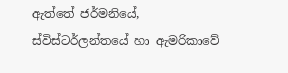ඇත්තේ ජර්මනියේ, ස්විස්ටර්ලන්තයේ හා ඇමරිකාවේ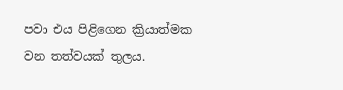පවා එය පිළිගෙන ක්‍රියාත්මක වන තත්වයක් තුලය.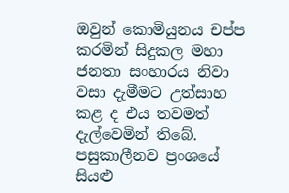ඔවුන් කොමියුනය චප්ප කරමින් සිදුකල මහා ජනතා සංහාරය නිවා වසා දැමීමට උත්සාහ කළ ද එය තවමත් දැල්වෙමින් තිබේ. පසුකාලීනව ප්‍රංශයේ සියළු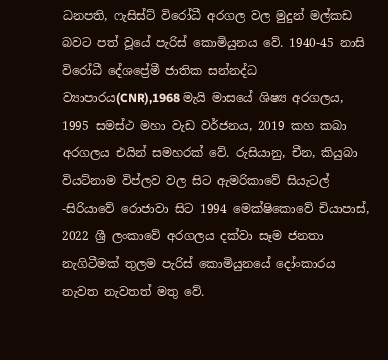ධනපති, ෆැසිස්ට් විරෝධී අරගල වල මුදුන් මල්කඩ බවට පත් වූයේ පැරිස් කොමියුනය වේ. 1940-45 නාසි විරෝධී දේශප්‍රේමී ජාතික සන්නද්ධ ව්‍යාපාරය(CNR),1968 මැයි මාසයේ ශිෂ්‍ය අරගලය, 1995 සමස්ථ මහා වැඩ වර්ජනය, 2019 කහ කබා අරගලය එයින් සමහරක් වේ. රුසියානු, චීන, කියුබා වියට්නාම විප්ලව වල සිට ඇමරිකාවේ සියැටල් -සිරියාවේ රොජාවා සිට 1994 මෙක්ෂිකොවේ චියාපාස්, 2022 ශ්‍රී ලංකාවේ අරගලය දක්වා සෑම ජනතා නැගිටීමක් තුලම පැරිස් කොමියුනයේ දෝංකාරය නැවත නැවතත් මතු වේ.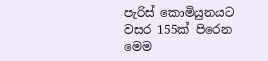පැරිස් කොමියුනයට වසර 155ක් පිරෙන මෙම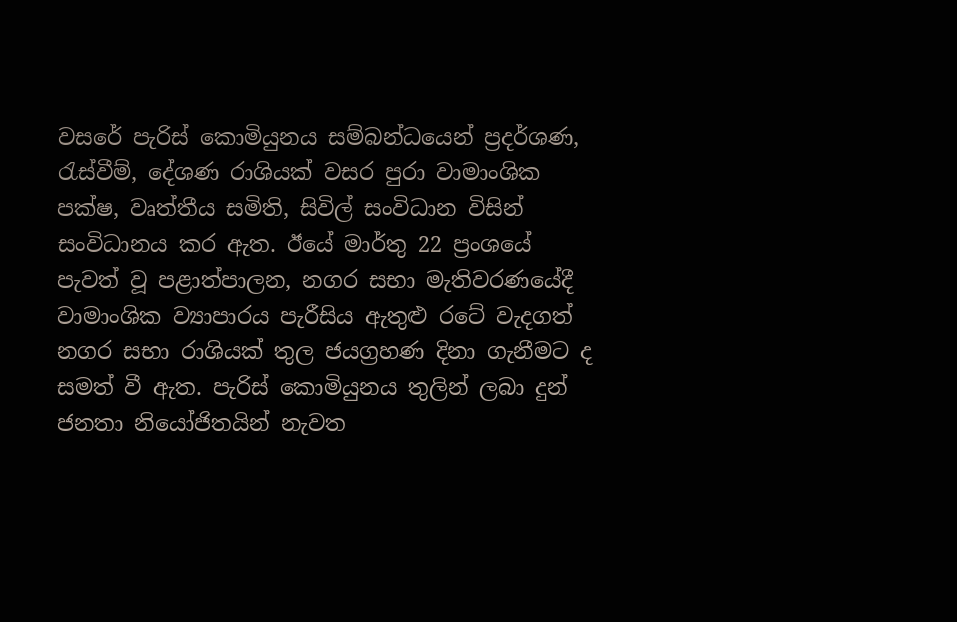වසරේ පැරිස් කොමියුනය සම්බන්ධයෙන් ප්‍රදර්ශණ, රැස්වීම්, දේශණ රාශියක් වසර පුරා වාමාංශික පක්ෂ, වෘත්තීය සමිති, සිවිල් සංවිධාන විසින් සංවිධානය කර ඇත. ඊයේ මාර්තු 22 ප්‍රංශයේ පැවත් වූ පළාත්පාලන, නගර සභා මැතිවරණයේදී වාමාංශික ව්‍යාපාරය පැරීසිය ඇතුළු රටේ වැදගත් නගර සභා රාශියක් තුල ජයග්‍රහණ දිනා ගැනීමට ද සමත් වී ඇත. පැරිස් කොමියුනය තුලින් ලබා දුන් ජනතා නියෝජිතයින් නැවත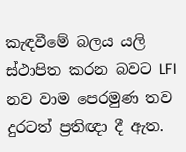කැඳවීමේ බලය යලි ස්ථාපිත කරන බවට LFI නව වාම පෙරමුණ තව දුරටත් ප්‍රතිඥා දී ඇත.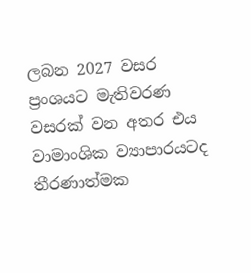ලබන 2027 වසර ප්‍රංශයට මැතිවරණ වසරක් වන අතර එය වාමාංශික ව්‍යාපාරයටද තීරණාත්මක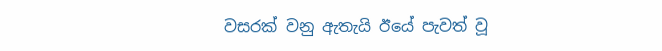වසරක් වනු ඇතැයි ඊයේ පැවත් වූ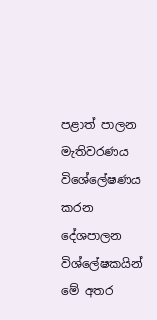පළාත් පාලන මැතිවරණය විශේලේෂණය කරන දේශපාලන විශ්ලේෂකයින් මේ අතර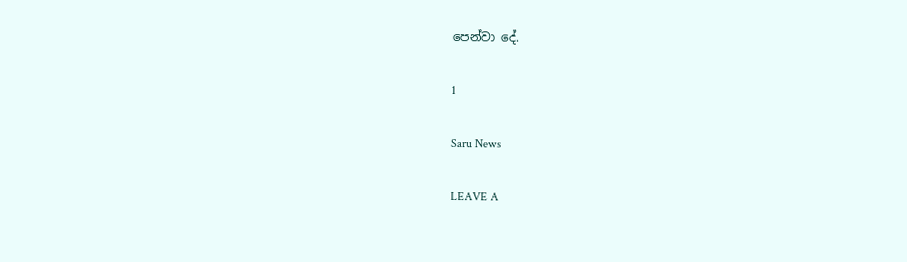පෙන්වා දේ.

1

Saru News

LEAVE A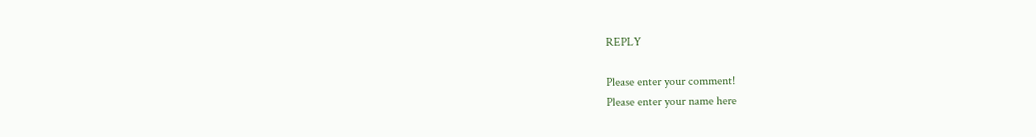REPLY

Please enter your comment!
Please enter your name here